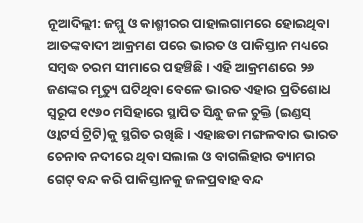ନୂଆଦିଲ୍ଲୀ: ଜମ୍ମୁ ଓ କାଶ୍ମୀରର ପାହାଲଗାମରେ ହୋଇଥିବା ଆତଙ୍କବାଦୀ ଆକ୍ରମଣ ପରେ ଭାରତ ଓ ପାକିସ୍ତାନ ମଧ୍ୟରେ ସମ୍ୱଦ୍ଧ ଚରମ ସୀମାରେ ପହଞ୍ଚିଛି। ଏହି ଆକ୍ରମଣରେ ୨୬ ଜଣଙ୍କର ମୃତ୍ୟୁ ଘଟିଥିବା ବେଳେ ଭାରତ ଏହାର ପ୍ରତିଶୋଧ ସ୍ୱରୂପ ୧୯୬୦ ମସିହାରେ ସ୍ଥାପିତ ସିନ୍ଧୁ ଜଳ ଚୁକ୍ତି (ଇଣ୍ଡସ୍ ଓ୍ୱାଟର୍ସ ଟ୍ରିଟି)କୁ ସ୍ଥଗିତ ରଖିଛି। ଏହାଛଡା ମଙ୍ଗଳବାର ଭାରତ ଚେନାବ ନଦୀରେ ଥିବା ସଲାଲ ଓ ବାଗଲିହାର ଡ୍ୟାମର ଗେଟ୍ ବନ୍ଦ କରି ପାକିସ୍ତାନକୁ ଜଳପ୍ରବାହ ବନ୍ଦ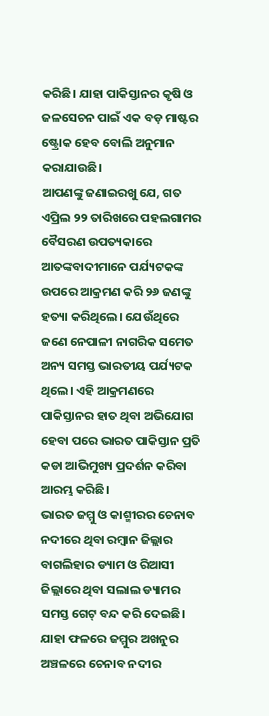କରିଛି। ଯାହା ପାକିସ୍ତାନର କୃଷି ଓ ଜଳସେଚନ ପାଇଁ ଏକ ବଡ଼ ମାଷ୍ଟର ଷ୍ଟ୍ରୋକ ହେବ ବୋଲି ଅନୁମାନ କରାଯାଉଛି।
ଆପଣଙ୍କୁ ଜଣାଇରଖୁ ଯେ, ଗତ ଏପ୍ରିଲ ୨୨ ତାରିଖରେ ପହଲଗାମର ବୈସରଣ ଉପତ୍ୟକାରେ ଆତଙ୍କବାଦୀମାନେ ପର୍ଯ୍ୟଟକଙ୍କ ଉପରେ ଆକ୍ରମଣ କରି ୨୬ ଜଣଙ୍କୁ ହତ୍ୟା କରିଥିଲେ। ଯେଉଁଥିରେ ଜଣେ ନେପାଳୀ ନାଗରିକ ସମେତ ଅନ୍ୟ ସମସ୍ତ ଭାରତୀୟ ପର୍ଯ୍ୟଟକ ଥିଲେ। ଏହି ଆକ୍ରମଣରେ ପାକିସ୍ତାନର ହାତ ଥିବା ଅଭିଯୋଗ ହେବା ପରେ ଭାରତ ପାକିସ୍ତାନ ପ୍ରତି କଡା ଆଭିମୁଖ୍ୟ ପ୍ରଦର୍ଶନ କରିବା ଆରମ୍ଭ କରିଛି।
ଭାରତ ଜମ୍ମୁ ଓ କାଶ୍ମୀରର ଚେନାବ ନଦୀରେ ଥିବା ରମ୍ବାନ ଜିଲ୍ଲାର ବାଗଲିହାର ଡ୍ୟାମ ଓ ରିଆସୀ ଜିଲ୍ଲାରେ ଥିବା ସଲାଲ ଡ୍ୟାମର ସମସ୍ତ ଗେଟ୍ ବନ୍ଦ କରି ଦେଇଛି। ଯାହା ଫଳରେ ଜମ୍ମୁର ଅଖନୁର ଅଞ୍ଚଳରେ ଚେନାବ ନଦୀର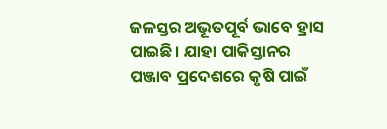ଜଳସ୍ତର ଅଭୂତପୂର୍ବ ଭାବେ ହ୍ରାସ ପାଇଛି। ଯାହା ପାକିସ୍ତାନର ପଞ୍ଜାବ ପ୍ରଦେଶରେ କୃଷି ପାଇଁ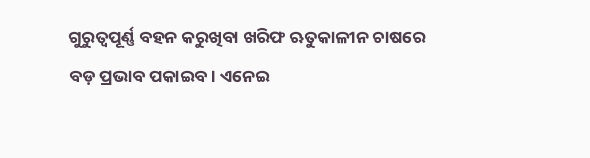ଗୁରୁତ୍ୱପୂର୍ଣ୍ଣ ବହନ କରୁଖିବା ଖରିଫ ଋତୁକାଳୀନ ଚାଷରେ ବଡ଼ ପ୍ରଭାବ ପକାଇବ। ଏନେଇ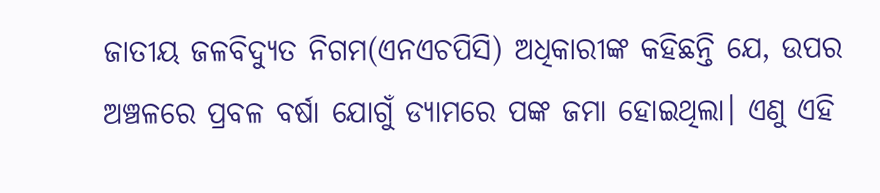ଜାତୀୟ ଜଳବିଦ୍ୟୁତ ନିଗମ(ଏନଏଚପିସି) ଅଧିକାରୀଙ୍କ କହିଛନ୍ତି ଯେ, ଉପର ଅଞ୍ଚଳରେ ପ୍ରବଳ ବର୍ଷା ଯୋଗୁଁ ଡ୍ୟାମରେ ପଙ୍କ ଜମା ହୋଇଥିଲା। ଏଣୁ ଏହି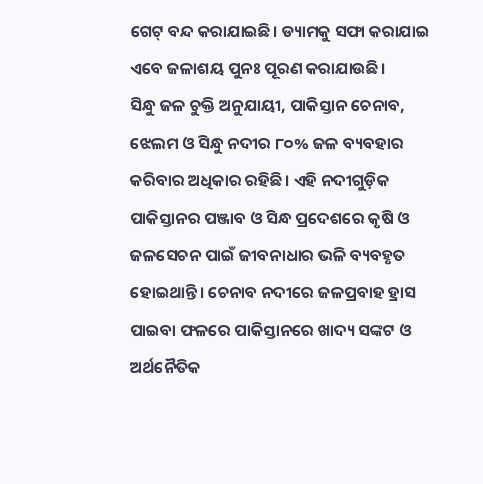ଗେଟ୍ ବନ୍ଦ କରାଯାଇଛି। ଡ୍ୟାମକୁ ସଫା କରାଯାଇ ଏବେ ଜଳାଶୟ ପୁନଃ ପୂରଣ କରାଯାଉଛି।
ସିନ୍ଧୁ ଜଳ ଚୁକ୍ତି ଅନୁଯାୟୀ, ପାକିସ୍ତାନ ଚେନାବ, ଝେଲମ ଓ ସିନ୍ଧୁ ନଦୀର ୮୦% ଜଳ ବ୍ୟବହାର କରିବାର ଅଧିକାର ରହିଛି। ଏହି ନଦୀଗୁଡ଼ିକ ପାକିସ୍ତାନର ପଞ୍ଜାବ ଓ ସିନ୍ଧ ପ୍ରଦେଶରେ କୃଷି ଓ ଜଳସେଚନ ପାଇଁ ଜୀବନାଧାର ଭଳି ବ୍ୟବହୃତ ହୋଇଥାନ୍ତି। ଚେନାବ ନଦୀରେ ଜଳପ୍ରବାହ ହ୍ରାସ ପାଇବା ଫଳରେ ପାକିସ୍ତାନରେ ଖାଦ୍ୟ ସଙ୍କଟ ଓ ଅର୍ଥନୈତିକ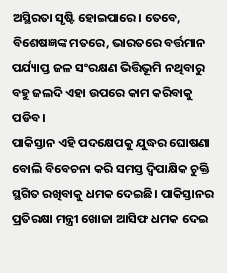ଅସ୍ଥିରତା ସୃଷ୍ଟି ହୋଇପାରେ। ତେବେ, ବିଶେଷଜ୍ଞଙ୍କ ମତରେ, ଭାରତରେ ବର୍ତ୍ତମାନ ପର୍ଯ୍ୟାପ୍ତ ଜଳ ସଂରକ୍ଷଣ ଭିତ୍ତିଭୂମି ନଥିବାରୁ ବହୁ ଜଲଦି ଏହା ଉପରେ କାମ କରିବାକୁ ପଡିବ।
ପାକିସ୍ତାନ ଏହି ପଦକ୍ଷେପକୁ ଯୁଦ୍ଧର ଘୋଷଣା ବୋଲି ବିବେଚନା କରି ସମସ୍ତ ଦ୍ୱିପାକ୍ଷିକ ଚୁକ୍ତି ସ୍ଥଗିତ ରଖିବାକୁ ଧମକ ଦେଇଛି। ପାକିସ୍ତାନର ପ୍ରତିରକ୍ଷା ମନ୍ତ୍ରୀ ଖୋଜା ଆସିଫ ଧମକ ଦେଇ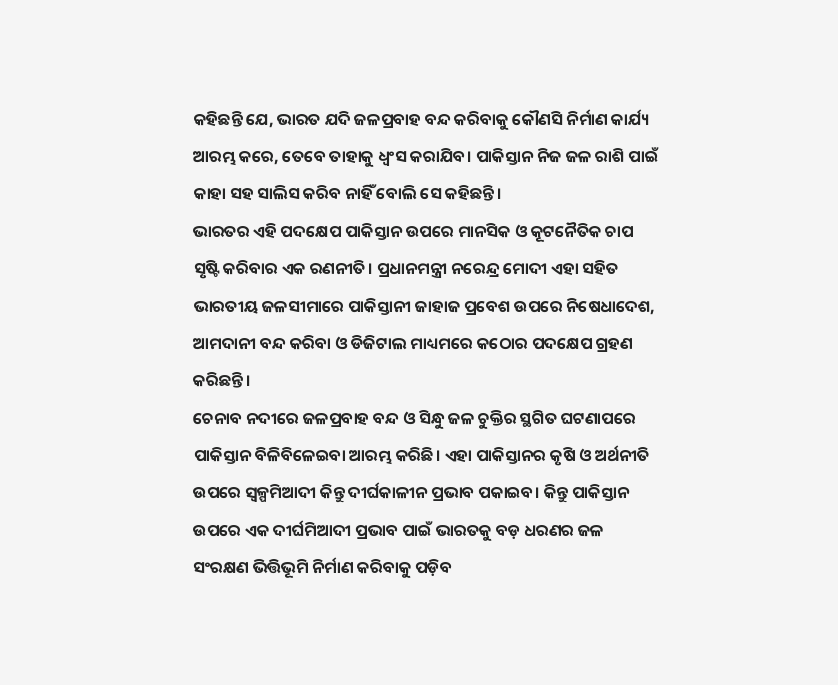କହିଛନ୍ତି ଯେ, ଭାରତ ଯଦି ଜଳପ୍ରବାହ ବନ୍ଦ କରିବାକୁ କୌଣସି ନିର୍ମାଣ କାର୍ଯ୍ୟ ଆରମ୍ଭ କରେ, ତେବେ ତାହାକୁ ଧ୍ୱଂସ କରାଯିବ। ପାକିସ୍ତାନ ନିଜ ଜଳ ରାଶି ପାଇଁ କାହା ସହ ସାଲିସ କରିବ ନାହିଁ ବୋଲି ସେ କହିଛନ୍ତି।
ଭାରତର ଏହି ପଦକ୍ଷେପ ପାକିସ୍ତାନ ଉପରେ ମାନସିକ ଓ କୂଟନୈତିକ ଚାପ ସୃଷ୍ଟି କରିବାର ଏକ ରଣନୀତି। ପ୍ରଧାନମନ୍ତ୍ରୀ ନରେନ୍ଦ୍ର ମୋଦୀ ଏହା ସହିତ ଭାରତୀୟ ଜଳସୀମାରେ ପାକିସ୍ତାନୀ ଜାହାଜ ପ୍ରବେଶ ଉପରେ ନିଷେଧାଦେଶ, ଆମଦାନୀ ବନ୍ଦ କରିବା ଓ ଡିଜିଟାଲ ମାଧ୍ୟମରେ କଠୋର ପଦକ୍ଷେପ ଗ୍ରହଣ କରିଛନ୍ତି।
ଚେନାବ ନଦୀରେ ଜଳପ୍ରବାହ ବନ୍ଦ ଓ ସିନ୍ଧୁ ଜଳ ଚୁକ୍ତିର ସ୍ଥଗିତ ଘଟଣାପରେ ପାକିସ୍ତାନ ବିଳିବିଳେଇବା ଆରମ୍ଭ କରିଛି। ଏହା ପାକିସ୍ତାନର କୃଷି ଓ ଅର୍ଥନୀତି ଉପରେ ସ୍ୱଳ୍ପମିଆଦୀ କିନ୍ତୁ ଦୀର୍ଘକାଳୀନ ପ୍ରଭାବ ପକାଇବ। କିନ୍ତୁ ପାକିସ୍ତାନ ଉପରେ ଏକ ଦୀର୍ଘମିଆଦୀ ପ୍ରଭାବ ପାଇଁ ଭାରତକୁ ବଡ଼ ଧରଣର ଜଳ ସଂରକ୍ଷଣ ଭିତ୍ତିଭୂମି ନିର୍ମାଣ କରିବାକୁ ପଡ଼ିବ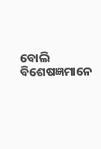ବୋଲି ବିଶେଷଜ୍ଞମାନେ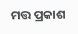ମତ୍ତ ପ୍ରକାଶ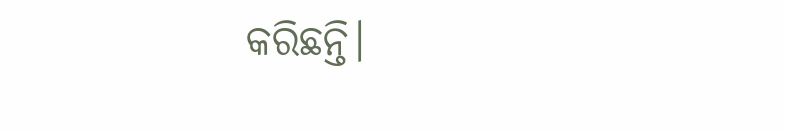କରିଛନ୍ତି।